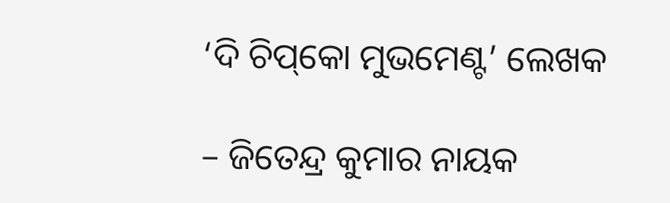‘ଦି ଚିପ୍‌କୋ ମୁଭମେଣ୍ଟ’ ଲେଖକ

– ଜିତେନ୍ଦ୍ର କୁମାର ନାୟକ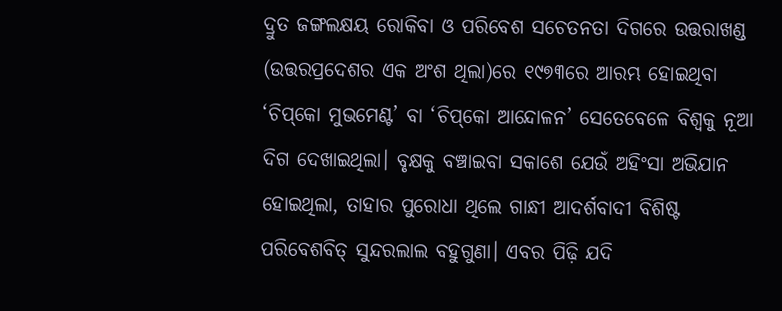ଦ୍ରୁତ ଜଙ୍ଗଲକ୍ଷୟ ରୋକିବା ଓ ପରିବେଶ ସଚେତନତା ଦିଗରେ ଉତ୍ତରାଖଣ୍ଡ (ଉତ୍ତରପ୍ରଦେଶର ଏକ ଅଂଶ ଥିଲା)ରେ ୧୯୭୩ରେ ଆରମ୍ଭ ହୋଇଥିବା ‘ଚିପ୍‌କୋ ମୁଭମେଣ୍ଟ’ ବା ‘ଚିପ୍‌କୋ ଆନ୍ଦୋଳନ’ ସେତେବେଳେ ବିଶ୍ୱକୁ ନୂଆ ଦିଗ ଦେଖାଇଥିଲା। ବୃକ୍ଷକୁ ବଞ୍ଚାଇବା ସକାଶେ ଯେଉଁ ଅହିଂସା ଅଭିଯାନ ହୋଇଥିଲା, ତାହାର ପୁରୋଧା ଥିଲେ ଗାନ୍ଧୀ ଆଦର୍ଶବାଦୀ ବିଶିଷ୍ଟ ପରିବେଶବିତ୍‌ ସୁନ୍ଦରଲାଲ ବହୁଗୁଣା। ଏବର ପିଢ଼ି ଯଦି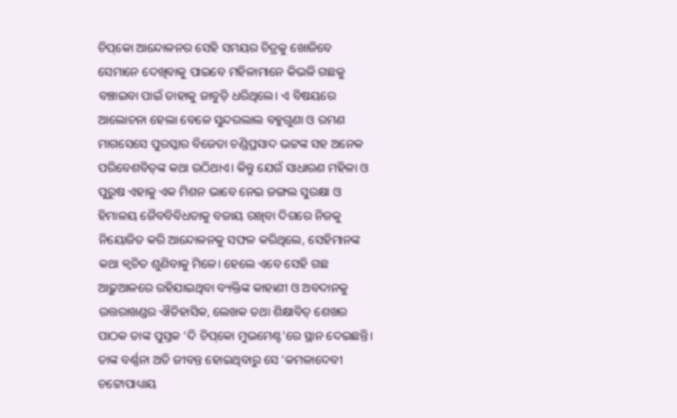ଚିପ୍‌କୋ ଆନ୍ଦୋଳନର ସେହି ସମୟର ଚିତ୍ରକୁ ଖୋଜିବେ ସେମାନେ ଦେଖିବାକୁ ପାଇବେ ମହିଳାମାନେ କିଭଳି ଗଛକୁ ବଞ୍ଚାଇବା ପାଇଁ ତାହାକୁ ଜାବୁଡ଼ି ଧରିଥିଲେ। ଏ ବିଷୟରେ ଆଲୋଚନା ହେଲା ବେଳେ ସୁନ୍ଦରଲାଲ ବହୁଗୁଣା ଓ ରମଣ ମାଗସେସେ ପୁରସ୍କାର ବିଜେତା ଚଣ୍ଡିପ୍ରସାଦ ଭଟ୍ଟଙ୍କ ସହ ଅନେକ ପରିବେଶବିତ୍‌ଙ୍କ କଥା ଉଠିଥାଏ। କିନ୍ତୁ ଯେଉଁ ସାଧାରଣ ମହିଳା ଓ ପୁରୁଷ ଏହାକୁ ଏକ ମିଶନ ଭାବେ ନେଇ ଜଙ୍ଗଲ ସୁରକ୍ଷା ଓ ହିମାଳୟ ଜୈବବିବିଧତାକୁ ବଜାୟ ରଖିବା ଦିଗରେ ନିଜକୁ ନିୟୋଜିତ କରି ଆନ୍ଦୋଳନକୁ ସଫଳ କରିଥିଲେ, ସେହିମାନଙ୍କ କଥା କ୍ୱଚିତ ଶୁଣିବାକୁ ମିଳେ। ହେଲେ ଏବେ ସେହି ଗଛ ଆଢ଼ୁଆଳରେ ରହିଯାଇଥିବା ବ୍ୟକ୍ତିଙ୍କ କାହାଣୀ ଓ ଅବଦାନକୁ ଉତ୍ତରାଖଣ୍ଡର ଐତିହାସିକ, ଲେଖକ ତଥା ଶିକ୍ଷାବିତ୍‌ ଶେଖର ପାଠକ ତାଙ୍କ ପୁସ୍ତକ ‘ଦି ଚିପ୍‌କୋ ମୁଭମେଣ୍ଟ’ରେ ସ୍ଥାନ ଦେଇଛନ୍ତି। ତାଙ୍କ ବର୍ଣ୍ଣନା ଅତି ଜୀବନ୍ତ ହୋଇଥିବାରୁ ସେ ‘କମଳାଦେବୀ ଚଟ୍ଟୋପାଧ୍ୟାୟ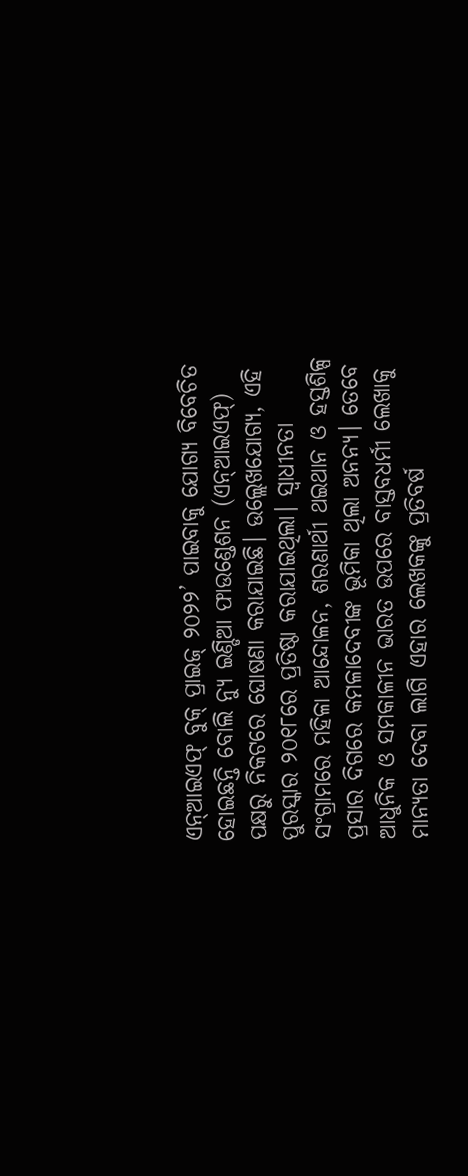ଏନ୍‌ଆଇଏଫ୍‌ ବୁକ୍‌ ପ୍ରାଇଜ୍‌ ୨୦୨୨’ ପାଇବାକୁ ଯୋଗ୍ୟ ବିବେଚିତ ହୋଇଛନ୍ତି ବୋଲି ନ୍ୟୁ ଇଣ୍ଡିଆ ଫାଉଣ୍ଡେଶନ (ଏନ୍‌ଆଇଏଫ୍‌) ପକ୍ଷରୁ ନିକଟରେ ଘୋଷଣା କରାଯାଇଛି। ଉଲ୍ଲେଖଯୋଗ୍ୟ, ଏହି ପୁରସ୍କାର ୨୦୧୮ରେ ପ୍ରତିଷ୍ଠା କରାଯାଇଥିଲା। ସ୍ବାଧୀନତା ସଂଗ୍ରାମରେ ମହିଳା ଆନ୍ଦୋଳନ, ଶରଣାର୍ଥୀ ଥଇଥାନ ଓ ହସ୍ତଶିଳ୍ପ ପ୍ରସାର ଦିଗରେ କମଳାଦେବୀଙ୍କ ଭୂମିକା ଥିଲା ଅନନ୍ୟ। ତେବେ ଆଧୁନିକ ଓ ସମକାଳୀନ ଭାରତ ଉପରେ ବାସ୍ତବଧର୍ମୀ ଲେଖାକୁ ମାନ୍ୟତା ଦେବା ଲାଗି ଏହାର ଲେଖକଙ୍କୁ ପ୍ରତିବର୍ଷ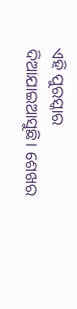ଏହି ପୁରସ୍କାର ଦିଆଯାଇଆସୁଛି। ଶେଖର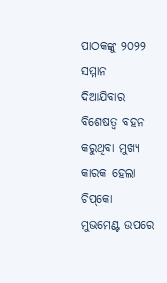ପାଠକଙ୍କୁ ୨୦୨୨ ସମ୍ମାନ ଦିଆଯିବାର ବିଶେଷତ୍ୱ ବହନ କରୁଥିବା ମୁଖ୍ୟ କାରକ ହେଲା ଚିପ୍‌କୋ ମୁଭମେଣ୍ଟ ଉପରେ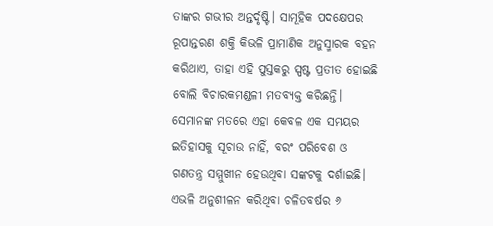ତାଙ୍କର ଗଭୀର ଅନ୍ତର୍ଦୃଷ୍ଟି। ସାମୂହିକ ପଦକ୍ଷେପର ରୂପାନ୍ତରଣ ଶକ୍ତି କିଭଳି ପ୍ରାମାଣିକ ଅନୁସ୍ମାରକ ବହନ କରିଥାଏ, ତାହା ଏହି ପୁସ୍ତକରୁ ସ୍ପଷ୍ଟ ପ୍ରତୀତ ହୋଇଛି ବୋଲି ବିଚାରକମଣ୍ଡଳୀ ମତବ୍ୟକ୍ତ କରିଛନ୍ତି। ସେମାନଙ୍କ ମତରେ ଏହା କେବଳ ଏକ ସମୟର ଇତିହାସକୁ ସୂଚାଉ ନାହିଁ, ବରଂ ପରିବେଶ ଓ ଗଣତନ୍ତ୍ର ସମ୍ମୁଖୀନ ହେଉଥିବା ସଙ୍କଟକୁ ଦର୍ଶାଇଛି। ଏଭଳି ଅନୁଶୀଳନ କରିଥିବା ଚଳିତବର୍ଷର ୬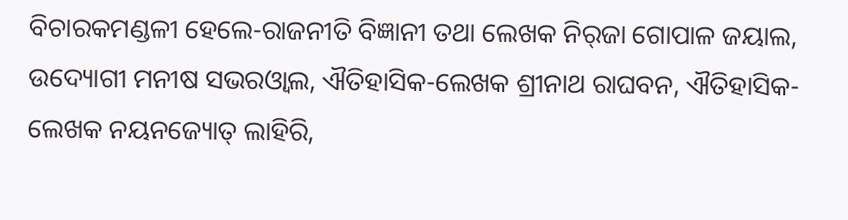ବିଚାରକମଣ୍ଡଳୀ ହେଲେ-ରାଜନୀତି ବିଜ୍ଞାନୀ ତଥା ଲେଖକ ନିର୍‌ଜା ଗୋପାଳ ଜୟାଲ, ଉଦ୍ୟୋଗୀ ମନୀଷ ସଭରଓ୍ବାଲ, ଐତିହାସିକ-ଲେଖକ ଶ୍ରୀନାଥ ରାଘବନ, ଐତିହାସିକ-ଲେଖକ ନୟନଜ୍ୟୋତ୍‌ ଲାହିରି,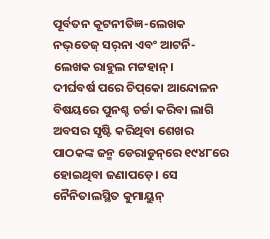ପୂର୍ବତନ କୂଟନୀତିଜ୍ଞ-ଲେଖକ ନଭ୍‌ତେଜ୍‌ ସର୍‌ନା ଏବଂ ଆଟର୍ନି-ଲେଖକ ରାହୁଲ ମଟ୍ଟହାନ୍‌।
ଦୀର୍ଘବର୍ଷ ପରେ ଚିପ୍‌କୋ ଆନ୍ଦୋଳନ ବିଷୟରେ ପୁନଶ୍ଚ ଚର୍ଚ୍ଚା କରିବା ଲାଗି ଅବସର ସୃଷ୍ଟି କରିଥିବା ଶେଖର ପାଠକଙ୍କ ଜନ୍ମ ଡେରାଡୁନ୍‌ରେ ୧୯୪୮ରେ ହୋଇଥିବା ଜଣାପଡ଼େ। ସେ ନୈନିତାଲସ୍ଥିତ କୁମାୟୁନ୍‌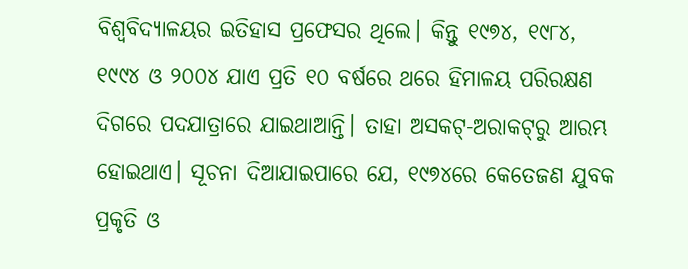ବିଶ୍ୱବିଦ୍ୟାଳୟର ଇତିହାସ ପ୍ରଫେସର ଥିଲେ। କିନ୍ତୁ ୧୯୭୪, ୧୯୮୪, ୧୯୯୪ ଓ ୨୦୦୪ ଯାଏ ପ୍ରତି ୧୦ ବର୍ଷରେ ଥରେ ହିମାଳୟ ପରିରକ୍ଷଣ ଦିଗରେ ପଦଯାତ୍ରାରେ ଯାଇଥାଆନ୍ତି। ତାହା ଅସକଟ୍‌-ଅରାକଟ୍‌ରୁ ଆରମ୍ଭ ହୋଇଥାଏ। ସୂଚନା ଦିଆଯାଇପାରେ ଯେ, ୧୯୭୪ରେ କେତେଜଣ ଯୁବକ ପ୍ରକୃତି ଓ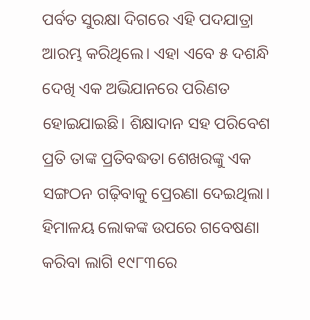ପର୍ବତ ସୁରକ୍ଷା ଦିଗରେ ଏହି ପଦଯାତ୍ରା ଆରମ୍ଭ କରିଥିଲେ। ଏହା ଏବେ ୫ ଦଶନ୍ଧି ଦେଖି ଏକ ଅଭିଯାନରେ ପରିଣତ ହୋଇଯାଇଛି। ଶିକ୍ଷାଦାନ ସହ ପରିବେଶ ପ୍ରତି ତାଙ୍କ ପ୍ରତିବଦ୍ଧତା ଶେଖରଙ୍କୁ ଏକ ସଙ୍ଗଠନ ଗଢ଼ିବାକୁ ପ୍ରେରଣା ଦେଇଥିଲା। ହିମାଳୟ ଲୋକଙ୍କ ଉପରେ ଗବେଷଣା କରିବା ଲାଗି ୧୯୮୩ରେ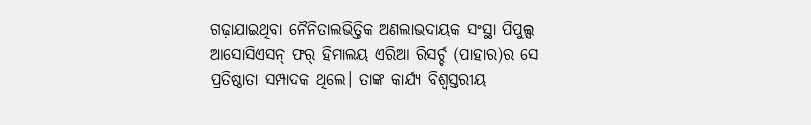ଗଢ଼ାଯାଇଥିବା ନୈନିତାଲଭିତ୍ତିକ ଅଣଲାଭଦାୟକ ସଂସ୍ଥା ପିପୁଲ୍ସ ଆସୋସିଏସନ୍‌ ଫର୍‌ ହିମାଲୟ ଏରିଆ ରିସର୍ଚ୍ଚ (ପାହାର)ର ସେ ପ୍ରତିଷ୍ଠାତା ସମ୍ପାଦକ ଥିଲେ। ତାଙ୍କ କାର୍ଯ୍ୟ ବିଶ୍ୱସ୍ତରୀୟ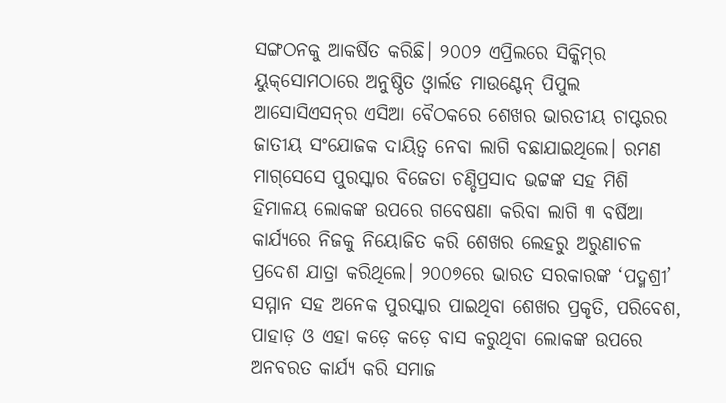ସଙ୍ଗଠନକୁ ଆକର୍ଷିତ କରିଛି। ୨୦୦୨ ଏପ୍ରିଲରେ ସିକ୍କିମ୍‌ର ୟୁକ୍‌ସୋମଠାରେ ଅନୁଷ୍ଠିତ ଓ୍ବାର୍ଲଡ ମାଉଣ୍ଟେନ୍‌ ପିପୁଲ ଆସୋସିଏସନ୍‌ର ଏସିଆ ବୈଠକରେ ଶେଖର ଭାରତୀୟ ଚାପ୍ଟରର ଜାତୀୟ ସଂଯୋଜକ ଦାୟିତ୍ୱ ନେବା ଲାଗି ବଛାଯାଇଥିଲେ। ରମଣ ମାଗ୍‌ସେସେ ପୁରସ୍କାର ବିଜେତା ଚଣ୍ଡିପ୍ରସାଦ ଭଟ୍ଟଙ୍କ ସହ ମିଶି ହିମାଳୟ ଲୋକଙ୍କ ଉପରେ ଗବେଷଣା କରିବା ଲାଗି ୩ ବର୍ଷିଆ କାର୍ଯ୍ୟରେ ନିଜକୁ ନିୟୋଜିତ କରି ଶେଖର ଲେହରୁ ଅରୁଣାଚଳ ପ୍ରଦେଶ ଯାତ୍ରା କରିଥିଲେ। ୨୦୦୭ରେ ଭାରତ ସରକାରଙ୍କ ‘ପଦ୍ମଶ୍ରୀ’ ସମ୍ମାନ ସହ ଅନେକ ପୁରସ୍କାର ପାଇଥିବା ଶେଖର ପ୍ରକୃତି, ପରିବେଶ, ପାହାଡ଼ ଓ ଏହା କଡ଼େ କଡ଼େ ବାସ କରୁଥିବା ଲୋକଙ୍କ ଉପରେ ଅନବରତ କାର୍ଯ୍ୟ କରି ସମାଜ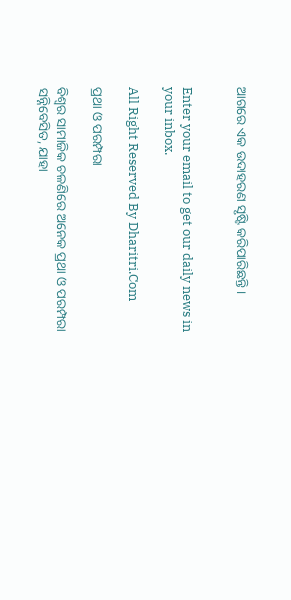ଆଗରେ ଏକ ଉଦାହରଣ ସୃଷ୍ଟି କରିପାରିଛନ୍ତି।


Enter your email to get our daily news in your inbox.

All Right Reserved By Dharitri.Com

ପ୍ରଥା ଓ ପରମ୍ପରା

ବିଶ୍ୱର ସାମାଜିକ ଚଳଣିରେ ଅନେକ ପ୍ରଥା ଓ ପରମ୍ପରା ସନ୍ନିବେସିତ, ଯାହା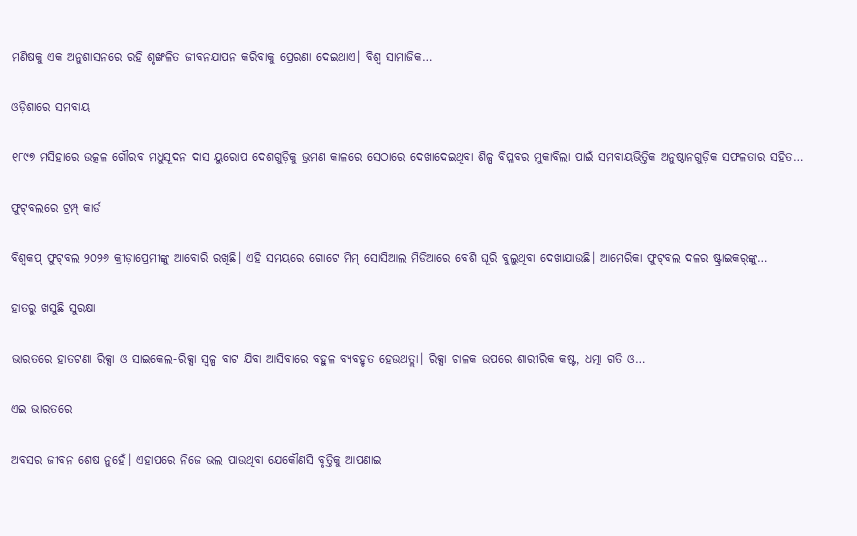ମଣିଷକୁ ଏକ ଅନୁଶାସନରେ ରହି ଶୃଙ୍ଖଳିତ ଜୀବନଯାପନ କରିବାକୁ ପ୍ରେରଣା ଦେଇଥାଏ। ବିଶ୍ୱ ସାମାଜିକ…

ଓଡ଼ିଶାରେ ସମବାୟ

୧୮୯୭ ମସିହାରେ ଉତ୍କଳ ଗୌରବ ମଧୁସୂଦନ ଦାସ ୟୁରୋପ ଦେଶଗୁଡ଼ିକୁ ଭ୍ରମଣ କାଳରେ ସେଠାରେ ଦେଖାଦେଇଥିବା ଶିଳ୍ପ ବିପ୍ଳବର ମୁକାବିଲା ପାଇଁ ସମବାୟଭିତ୍ତିକ ଅନୁଷ୍ଠାନଗୁଡ଼ିକ ସଫଳତାର ସହିତ…

ଫୁଟ୍‌ବଲରେ ଟ୍ରମ୍ପ୍‌ କାର୍ଡ

ବିଶ୍ୱକପ୍‌ ଫୁଟ୍‌ବଲ ୨୦୨୬ କ୍ରୀଡ଼ାପ୍ରେମୀଙ୍କୁ ଆବୋରି ରଖିଛି। ଏହି ସମୟରେ ଗୋଟେ ମିମ୍‌ ସୋସିଆଲ ମିଡିଆରେ ବେଶି ଘୂରି ବୁଲୁଥିବା ଦେଖାଯାଉଛି। ଆମେରିକା ଫୁଟ୍‌ବଲ ଦଳର ଷ୍ଟ୍ରାଇକର୍‌ଙ୍କୁ…

ହାତରୁ ଖସୁଛି ସୁରକ୍ଷା

ଭାରତରେ ହାତଟଣା ରିକ୍ସା ଓ ସାଇକେଲ-ରିକ୍ସା ସ୍ବଳ୍ପ ବାଟ ଯିବା ଆସିବାରେ ବହୁଳ ବ୍ୟବହୃତ ହେଉଥତ୍ଲା। ରିକ୍ସା ଚାଳକ ଉପରେ ଶାରୀରିକ କଷ୍ଟ, ଧତ୍ମା ଗତି ଓ…

ଏଇ ଭାରତରେ

ଅବସର ଜୀବନ ଶେଷ ନୁହେଁ। ଏହାପରେ ନିଜେ ଭଲ ପାଉଥିବା ଯେକୌଣସି ବୃତ୍ତିକୁ ଆପଣାଇ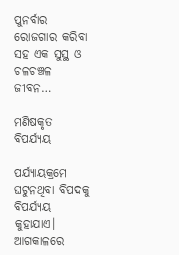ପୁନର୍ବାର ରୋଜଗାର କରିବା ସହ ଏକ ସୁସ୍ଥ ଓ ଚଳଚଞ୍ଚଳ ଜୀବନ…

ମଣିଷକୃତ ବିପର୍ଯ୍ୟୟ

ପର୍ଯ୍ୟାୟକ୍ରମେ ଘଟୁନଥିବା ବିପଦକୁ ବିପର୍ଯ୍ୟୟ କୁହାଯାଏ। ଆଗକାଳରେ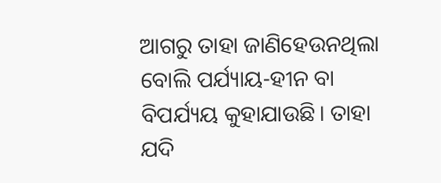ଆଗରୁ ତାହା ଜାଣିହେଉନଥିଲା ବୋଲି ପର୍ଯ୍ୟାୟ-ହୀନ ବା ବିପର୍ଯ୍ୟୟ କୁହାଯାଉଛି। ତାହା ଯଦି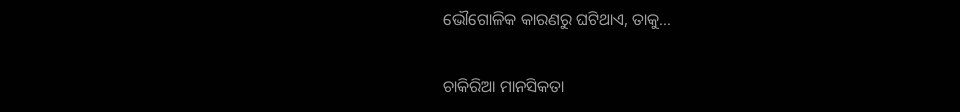ଭୌଗୋଳିକ କାରଣରୁ ଘଟିଥାଏ, ତାକୁ…

ଚାକିରିଆ ମାନସିକତା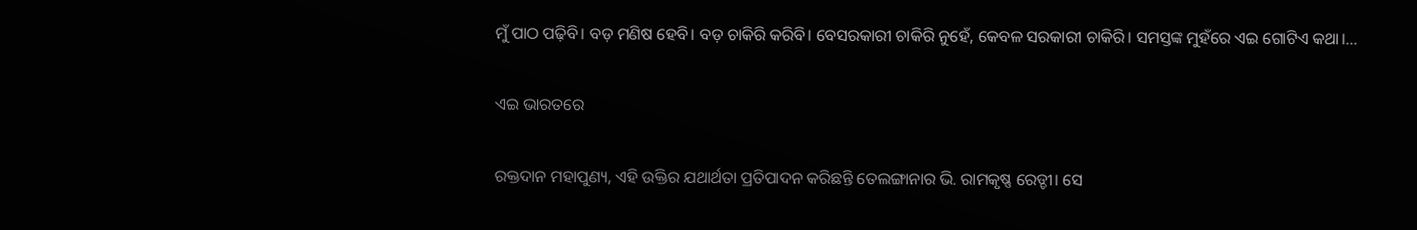ମୁଁ ପାଠ ପଢ଼ିବି। ବଡ଼ ମଣିଷ ହେବି। ବଡ଼ ଚାକିରି କରିବି। ବେସରକାରୀ ଚାକିରି ନୁହେଁ, କେବଳ ସରକାରୀ ଚାକିରି। ସମସ୍ତଙ୍କ ମୁହଁରେ ଏଇ ଗୋଟିଏ କଥା।…

ଏଇ ଭାରତରେ

ରକ୍ତଦାନ ମହାପୁଣ୍ୟ, ଏହି ଉକ୍ତିର ଯଥାର୍ଥତା ପ୍ରତିପାଦନ କରିଛନ୍ତି ତେଲଙ୍ଗାନାର ଭି. ରାମକୃଷ୍ଣ ରେଡ୍ଡୀ। ସେ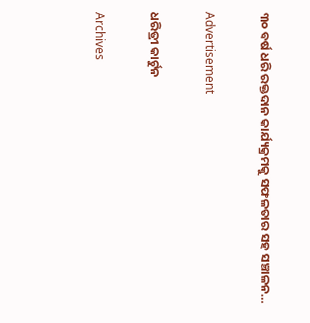୩୦ ବର୍ଷ ଧରି ରକ୍ତଦାନ କାର୍ଯ୍ୟକ୍ରମକୁ ସଫଳତାର ସହ ସଞ୍ଚାଳନ…

Advertisement

ଧରିତ୍ରୀ କାର୍ଟୁନ

Archives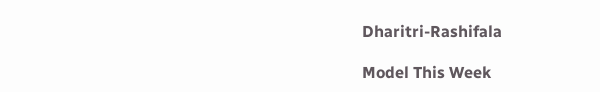Dharitri-Rashifala

Model This Week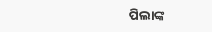ପିଲାଙ୍କ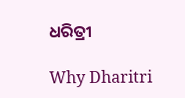ଧରିତ୍ରୀ

Why Dharitri